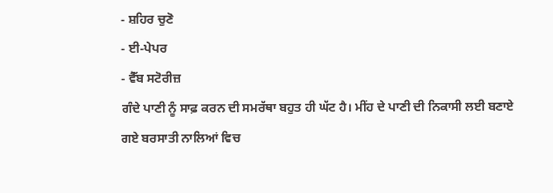- ਸ਼ਹਿਰ ਚੁਣੋ
- ਈ-ਪੇਪਰ
- ਵੈੱਬ ਸਟੋਰੀਜ਼
ਗੰਦੇ ਪਾਣੀ ਨੂੰ ਸਾਫ਼ ਕਰਨ ਦੀ ਸਮਰੱਥਾ ਬਹੁਤ ਹੀ ਘੱਟ ਹੈ। ਮੀਂਹ ਦੇ ਪਾਣੀ ਦੀ ਨਿਕਾਸੀ ਲਈ ਬਣਾਏ ਗਏ ਬਰਸਾਤੀ ਨਾਲਿਆਂ ਵਿਚ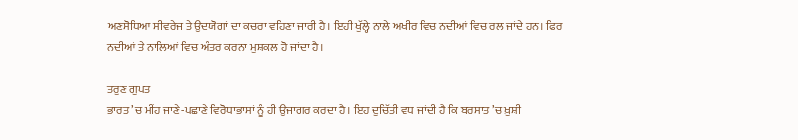ਅਣਸੋਧਿਆ ਸੀਵਰੇਜ ਤੇ ਉਦਯੋਗਾਂ ਦਾ ਕਚਰਾ ਵਹਿਣਾ ਜਾਰੀ ਹੈ। ਇਹੀ ਖੁੱਲ੍ਹੇ ਨਾਲੇ ਅਖੀਰ ਵਿਚ ਨਦੀਆਂ ਵਿਚ ਰਲ ਜਾਂਦੇ ਹਨ। ਫਿਰ ਨਦੀਆਂ ਤੇ ਨਾਲਿਆਂ ਵਿਚ ਅੰਤਰ ਕਰਨਾ ਮੁਸ਼ਕਲ ਹੋ ਜਾਂਦਾ ਹੈ।

ਤਰੁਣ ਗੁਪਤ
ਭਾਰਤ ’ਚ ਮੀਂਹ ਜਾਣੇ-ਪਛਾਣੇ ਵਿਰੋਧਾਭਾਸਾਂ ਨੂੰ ਹੀ ਉਜਾਗਰ ਕਰਦਾ ਹੈ। ਇਹ ਦੁਚਿੱਤੀ ਵਧ ਜਾਂਦੀ ਹੈ ਕਿ ਬਰਸਾਤ ’ਚ ਖ਼ੁਸ਼ੀ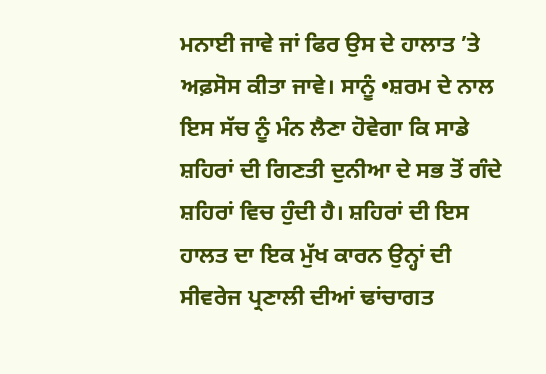ਮਨਾਈ ਜਾਵੇ ਜਾਂ ਫਿਰ ਉਸ ਦੇ ਹਾਲਾਤ ’ਤੇ ਅਫ਼ਸੋਸ ਕੀਤਾ ਜਾਵੇ। ਸਾਨੂੰ •ਸ਼ਰਮ ਦੇ ਨਾਲ ਇਸ ਸੱਚ ਨੂੰ ਮੰਨ ਲੈਣਾ ਹੋਵੇਗਾ ਕਿ ਸਾਡੇ ਸ਼ਹਿਰਾਂ ਦੀ ਗਿਣਤੀ ਦੁਨੀਆ ਦੇ ਸਭ ਤੋਂ ਗੰਦੇ ਸ਼ਹਿਰਾਂ ਵਿਚ ਹੁੰਦੀ ਹੈ। ਸ਼ਹਿਰਾਂ ਦੀ ਇਸ ਹਾਲਤ ਦਾ ਇਕ ਮੁੱਖ ਕਾਰਨ ਉਨ੍ਹਾਂ ਦੀ ਸੀਵਰੇਜ ਪ੍ਰਣਾਲੀ ਦੀਆਂ ਢਾਂਚਾਗਤ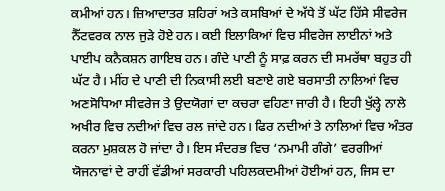ਕਮੀਆਂ ਹਨ। ਜ਼ਿਆਦਾਤਰ ਸ਼ਹਿਰਾਂ ਅਤੇ ਕਸਬਿਆਂ ਦੇ ਅੱਧੇ ਤੋਂ ਘੱਟ ਹਿੱਸੇ ਸੀਵਰੇਜ ਨੈੱਟਵਰਕ ਨਾਲ ਜੁੜੇ ਹੋਏ ਹਨ। ਕਈ ਇਲਾਕਿਆਂ ਵਿਚ ਸੀਵਰੇਜ ਲਾਈਨਾਂ ਅਤੇ ਪਾਈਪ ਕਨੈਕਸ਼ਨ ਗਾਇਬ ਹਨ। ਗੰਦੇ ਪਾਣੀ ਨੂੰ ਸਾਫ਼ ਕਰਨ ਦੀ ਸਮਰੱਥਾ ਬਹੁਤ ਹੀ ਘੱਟ ਹੈ। ਮੀਂਹ ਦੇ ਪਾਣੀ ਦੀ ਨਿਕਾਸੀ ਲਈ ਬਣਾਏ ਗਏ ਬਰਸਾਤੀ ਨਾਲਿਆਂ ਵਿਚ ਅਣਸੋਧਿਆ ਸੀਵਰੇਜ ਤੇ ਉਦਯੋਗਾਂ ਦਾ ਕਚਰਾ ਵਹਿਣਾ ਜਾਰੀ ਹੈ। ਇਹੀ ਖੁੱਲ੍ਹੇ ਨਾਲੇ ਅਖੀਰ ਵਿਚ ਨਦੀਆਂ ਵਿਚ ਰਲ ਜਾਂਦੇ ਹਨ। ਫਿਰ ਨਦੀਆਂ ਤੇ ਨਾਲਿਆਂ ਵਿਚ ਅੰਤਰ ਕਰਨਾ ਮੁਸ਼ਕਲ ਹੋ ਜਾਂਦਾ ਹੈ। ਇਸ ਸੰਦਰਭ ਵਿਚ ‘ਨਮਾਮੀ ਗੰਗੇ’ ਵਰਗੀਆਂ ਯੋਜਨਾਵਾਂ ਦੇ ਰਾਹੀਂ ਵੱਡੀਆਂ ਸਰਕਾਰੀ ਪਹਿਲਕਦਮੀਆਂ ਹੋਈਆਂ ਹਨ, ਜਿਸ ਦਾ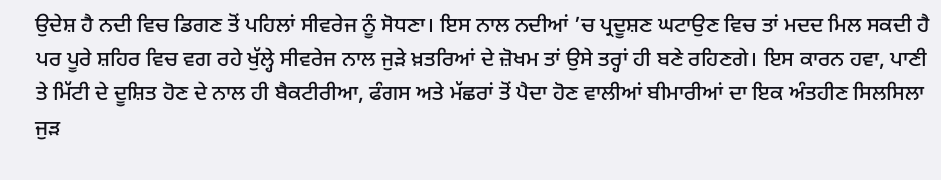ਉਦੇਸ਼ ਹੈ ਨਦੀ ਵਿਚ ਡਿਗਣ ਤੋਂ ਪਹਿਲਾਂ ਸੀਵਰੇਜ ਨੂੰ ਸੋਧਣਾ। ਇਸ ਨਾਲ ਨਦੀਆਂ ’ਚ ਪ੍ਰਦੂਸ਼ਣ ਘਟਾਉਣ ਵਿਚ ਤਾਂ ਮਦਦ ਮਿਲ ਸਕਦੀ ਹੈ ਪਰ ਪੂਰੇ ਸ਼ਹਿਰ ਵਿਚ ਵਗ ਰਹੇ ਖੁੱਲ੍ਹੇ ਸੀਵਰੇਜ ਨਾਲ ਜੁੜੇ ਖ਼ਤਰਿਆਂ ਦੇ ਜ਼ੋਖਮ ਤਾਂ ਉਸੇ ਤਰ੍ਹਾਂ ਹੀ ਬਣੇ ਰਹਿਣਗੇ। ਇਸ ਕਾਰਨ ਹਵਾ, ਪਾਣੀ ਤੇ ਮਿੱਟੀ ਦੇ ਦੂਸ਼ਿਤ ਹੋਣ ਦੇ ਨਾਲ ਹੀ ਬੈਕਟੀਰੀਆ, ਫੰਗਸ ਅਤੇ ਮੱਛਰਾਂ ਤੋਂ ਪੈਦਾ ਹੋਣ ਵਾਲੀਆਂ ਬੀਮਾਰੀਆਂ ਦਾ ਇਕ ਅੰਤਹੀਣ ਸਿਲਸਿਲਾ ਜੁੜ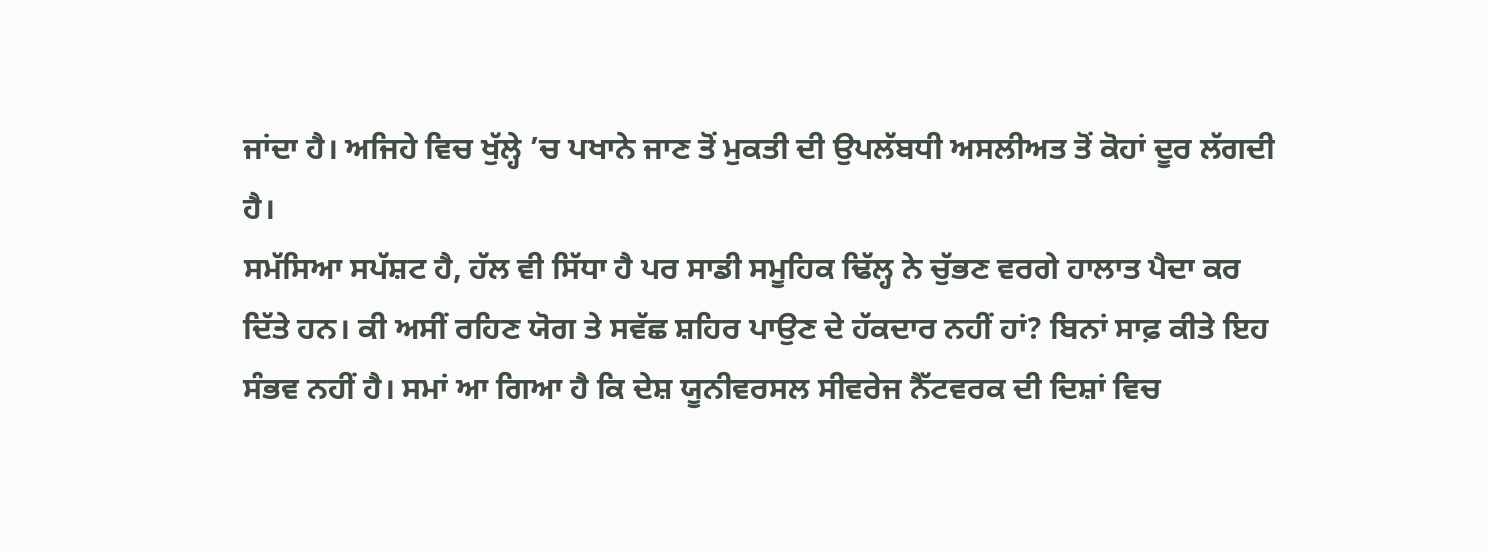ਜਾਂਦਾ ਹੈ। ਅਜਿਹੇ ਵਿਚ ਖੁੱਲ੍ਹੇ ’ਚ ਪਖਾਨੇ ਜਾਣ ਤੋਂ ਮੁਕਤੀ ਦੀ ਉਪਲੱਬਧੀ ਅਸਲੀਅਤ ਤੋਂ ਕੋਹਾਂ ਦੂਰ ਲੱਗਦੀ ਹੈ।
ਸਮੱਸਿਆ ਸਪੱਸ਼ਟ ਹੈ, ਹੱਲ ਵੀ ਸਿੱਧਾ ਹੈ ਪਰ ਸਾਡੀ ਸਮੂਹਿਕ ਢਿੱਲ੍ਹ ਨੇ ਚੁੱਭਣ ਵਰਗੇ ਹਾਲਾਤ ਪੈਦਾ ਕਰ ਦਿੱਤੇ ਹਨ। ਕੀ ਅਸੀਂ ਰਹਿਣ ਯੋਗ ਤੇ ਸਵੱਛ ਸ਼ਹਿਰ ਪਾਉਣ ਦੇ ਹੱਕਦਾਰ ਨਹੀਂ ਹਾਂ? ਬਿਨਾਂ ਸਾਫ਼ ਕੀਤੇ ਇਹ ਸੰਭਵ ਨਹੀਂ ਹੈ। ਸਮਾਂ ਆ ਗਿਆ ਹੈ ਕਿ ਦੇਸ਼ ਯੂਨੀਵਰਸਲ ਸੀਵਰੇਜ ਨੈੱਟਵਰਕ ਦੀ ਦਿਸ਼ਾਂ ਵਿਚ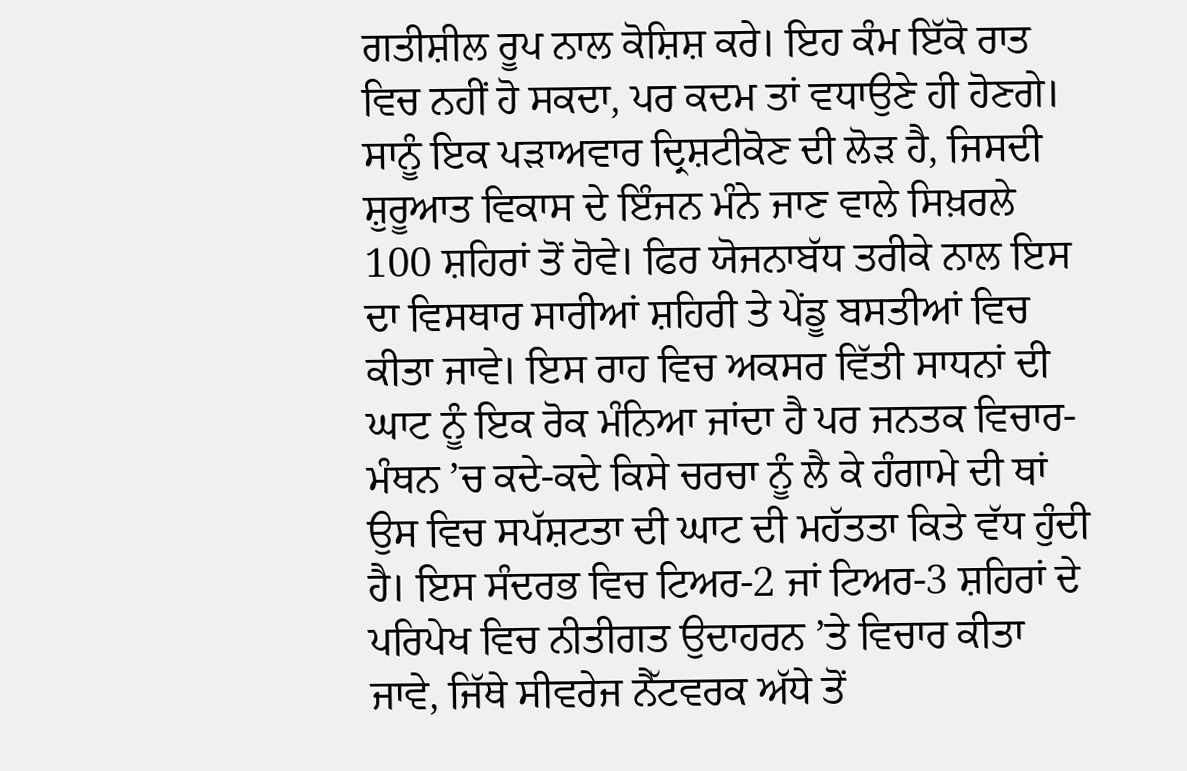ਗਤੀਸ਼ੀਲ ਰੂਪ ਨਾਲ ਕੋਸ਼ਿਸ਼ ਕਰੇ। ਇਹ ਕੰਮ ਇੱਕੋ ਰਾਤ ਵਿਚ ਨਹੀਂ ਹੋ ਸਕਦਾ, ਪਰ ਕਦਮ ਤਾਂ ਵਧਾਉਣੇ ਹੀ ਹੋਣਗੇ। ਸਾਨੂੰ ਇਕ ਪੜਾਅਵਾਰ ਦ੍ਰਿਸ਼ਟੀਕੋਣ ਦੀ ਲੋੜ ਹੈ, ਜਿਸਦੀ ਸ਼ੁਰੂਆਤ ਵਿਕਾਸ ਦੇ ਇੰਜਨ ਮੰਨੇ ਜਾਣ ਵਾਲੇ ਸਿਖ਼ਰਲੇ 100 ਸ਼ਹਿਰਾਂ ਤੋਂ ਹੋਵੇ। ਫਿਰ ਯੋਜਨਾਬੱਧ ਤਰੀਕੇ ਨਾਲ ਇਸ ਦਾ ਵਿਸਥਾਰ ਸਾਰੀਆਂ ਸ਼ਹਿਰੀ ਤੇ ਪੇਂਡੂ ਬਸਤੀਆਂ ਵਿਚ ਕੀਤਾ ਜਾਵੇ। ਇਸ ਰਾਹ ਵਿਚ ਅਕਸਰ ਵਿੱਤੀ ਸਾਧਨਾਂ ਦੀ ਘਾਟ ਨੂੰ ਇਕ ਰੋਕ ਮੰਨਿਆ ਜਾਂਦਾ ਹੈ ਪਰ ਜਨਤਕ ਵਿਚਾਰ-ਮੰਥਨ ’ਚ ਕਦੇ-ਕਦੇ ਕਿਸੇ ਚਰਚਾ ਨੂੰ ਲੈ ਕੇ ਹੰਗਾਮੇ ਦੀ ਥਾਂ ਉਸ ਵਿਚ ਸਪੱਸ਼ਟਤਾ ਦੀ ਘਾਟ ਦੀ ਮਹੱਤਤਾ ਕਿਤੇ ਵੱਧ ਹੁੰਦੀ ਹੈ। ਇਸ ਸੰਦਰਭ ਵਿਚ ਟਿਅਰ-2 ਜਾਂ ਟਿਅਰ-3 ਸ਼ਹਿਰਾਂ ਦੇ ਪਰਿਪੇਖ ਵਿਚ ਨੀਤੀਗਤ ਉਦਾਹਰਨ ’ਤੇ ਵਿਚਾਰ ਕੀਤਾ ਜਾਵੇ, ਜਿੱਥੇ ਸੀਵਰੇਜ ਨੈੱਟਵਰਕ ਅੱਧੇ ਤੋਂ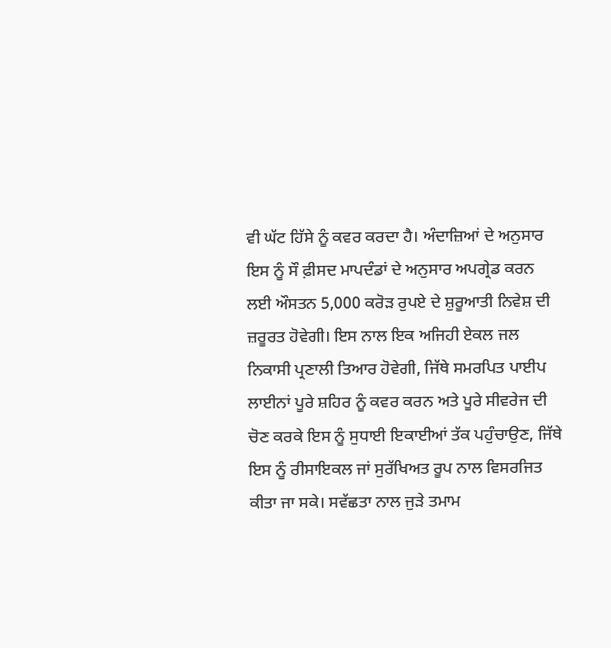ਵੀ ਘੱਟ ਹਿੱਸੇ ਨੂੰ ਕਵਰ ਕਰਦਾ ਹੈ। ਅੰਦਾਜ਼ਿਆਂ ਦੇ ਅਨੁਸਾਰ ਇਸ ਨੂੰ ਸੌ ਫ਼ੀਸਦ ਮਾਪਦੰਡਾਂ ਦੇ ਅਨੁਸਾਰ ਅਪਗ੍ਰੇਡ ਕਰਨ ਲਈ ਔਸਤਨ 5,000 ਕਰੋੜ ਰੁਪਏ ਦੇ ਸ਼ੁਰੂਆਤੀ ਨਿਵੇਸ਼ ਦੀ ਜ਼ਰੂਰਤ ਹੋਵੇਗੀ। ਇਸ ਨਾਲ ਇਕ ਅਜਿਹੀ ਏਕਲ ਜਲ ਨਿਕਾਸੀ ਪ੍ਰਣਾਲੀ ਤਿਆਰ ਹੋਵੇਗੀ, ਜਿੱਥੇ ਸਮਰਪਿਤ ਪਾਈਪ ਲਾਈਨਾਂ ਪੂਰੇ ਸ਼ਹਿਰ ਨੂੰ ਕਵਰ ਕਰਨ ਅਤੇ ਪੂਰੇ ਸੀਵਰੇਜ ਦੀ ਚੋਣ ਕਰਕੇ ਇਸ ਨੂੰ ਸੁਧਾਈ ਇਕਾਈਆਂ ਤੱਕ ਪਹੁੰਚਾਉਣ, ਜਿੱਥੇ ਇਸ ਨੂੰ ਰੀਸਾਇਕਲ ਜਾਂ ਸੁਰੱਖਿਅਤ ਰੂਪ ਨਾਲ ਵਿਸਰਜਿਤ ਕੀਤਾ ਜਾ ਸਕੇ। ਸਵੱਛਤਾ ਨਾਲ ਜੁੜੇ ਤਮਾਮ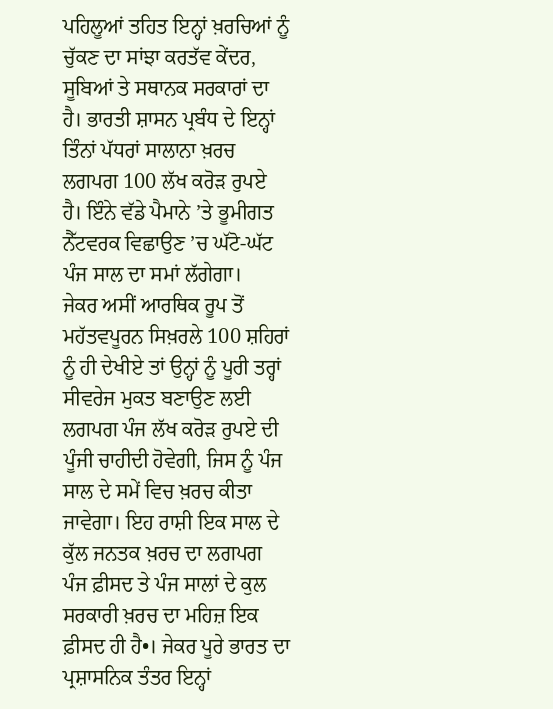ਪਹਿਲੂਆਂ ਤਹਿਤ ਇਨ੍ਹਾਂ ਖ਼ਰਚਿਆਂ ਨੂੰ ਚੁੱਕਣ ਦਾ ਸਾਂਝਾ ਕਰਤੱਵ ਕੇਂਦਰ, ਸੂਬਿਆਂ ਤੇ ਸਥਾਨਕ ਸਰਕਾਰਾਂ ਦਾ ਹੈ। ਭਾਰਤੀ ਸ਼ਾਸਨ ਪ੍ਰਬੰਧ ਦੇ ਇਨ੍ਹਾਂ ਤਿੰਨਾਂ ਪੱਧਰਾਂ ਸਾਲਾਨਾ ਖ਼ਰਚ ਲਗਪਗ 100 ਲੱਖ ਕਰੋੜ ਰੁਪਏ ਹੈ। ਇੰਨੇ ਵੱਡੇ ਪੈਮਾਨੇ ’ਤੇ ਭੂਮੀਗਤ ਨੈੱਟਵਰਕ ਵਿਛਾਉਣ ’ਚ ਘੱਟੋ-ਘੱਟ ਪੰਜ ਸਾਲ ਦਾ ਸਮਾਂ ਲੱਗੇਗਾ।
ਜੇਕਰ ਅਸੀਂ ਆਰਥਿਕ ਰੂਪ ਤੋਂ ਮਹੱਤਵਪੂਰਨ ਸਿਖ਼ਰਲੇ 100 ਸ਼ਹਿਰਾਂ ਨੂੰ ਹੀ ਦੇਖੀਏ ਤਾਂ ਉਨ੍ਹਾਂ ਨੂੰ ਪੂਰੀ ਤਰ੍ਹਾਂ ਸੀਵਰੇਜ ਮੁਕਤ ਬਣਾਉਣ ਲਈ ਲਗਪਗ ਪੰਜ ਲੱਖ ਕਰੋੜ ਰੁਪਏ ਦੀ ਪੂੰਜੀ ਚਾਹੀਦੀ ਹੋਵੇਗੀ, ਜਿਸ ਨੂੰ ਪੰਜ ਸਾਲ ਦੇ ਸਮੇਂ ਵਿਚ ਖ਼ਰਚ ਕੀਤਾ ਜਾਵੇਗਾ। ਇਹ ਰਾਸ਼ੀ ਇਕ ਸਾਲ ਦੇ ਕੁੱਲ ਜਨਤਕ ਖ਼ਰਚ ਦਾ ਲਗਪਗ ਪੰਜ ਫ਼ੀਸਦ ਤੇ ਪੰਜ ਸਾਲਾਂ ਦੇ ਕੁਲ ਸਰਕਾਰੀ ਖ਼ਰਚ ਦਾ ਮਹਿਜ਼ ਇਕ ਫ਼ੀਸਦ ਹੀ ਹੈ•। ਜੇਕਰ ਪੂਰੇ ਭਾਰਤ ਦਾ ਪ੍ਰਸ਼ਾਸਨਿਕ ਤੰਤਰ ਇਨ੍ਹਾਂ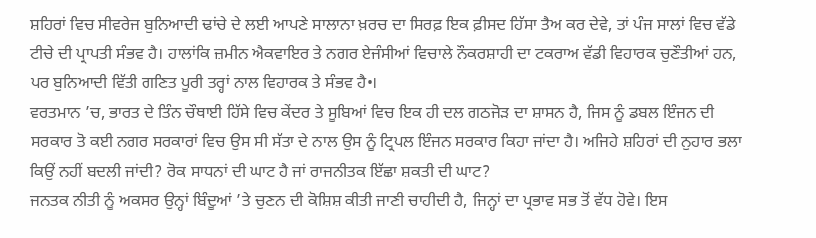ਸ਼ਹਿਰਾਂ ਵਿਚ ਸੀਵਰੇਜ ਬੁਨਿਆਦੀ ਢਾਂਚੇ ਦੇ ਲਈ ਆਪਣੇ ਸਾਲਾਨਾ ਖ਼ਰਚ ਦਾ ਸਿਰਫ਼ ਇਕ ਫ਼ੀਸਦ ਹਿੱਸਾ ਤੈਅ ਕਰ ਦੇਵੇ, ਤਾਂ ਪੰਜ ਸਾਲਾਂ ਵਿਚ ਵੱਡੇ ਟੀਚੇ ਦੀ ਪ੍ਰਾਪਤੀ ਸੰਭਵ ਹੈ। ਹਾਲਾਂਕਿ ਜ਼ਮੀਨ ਐਕਵਾਇਰ ਤੇ ਨਗਰ ਏਜੰਸੀਆਂ ਵਿਚਾਲੇ ਨੌਕਰਸ਼ਾਹੀ ਦਾ ਟਕਰਾਅ ਵੱਡੀ ਵਿਹਾਰਕ ਚੁਣੌਤੀਆਂ ਹਨ, ਪਰ ਬੁਨਿਆਦੀ ਵਿੱਤੀ ਗਣਿਤ ਪੂਰੀ ਤਰ੍ਹਾਂ ਨਾਲ ਵਿਹਾਰਕ ਤੇ ਸੰਭਵ ਹੈ•।
ਵਰਤਮਾਨ ’ਚ, ਭਾਰਤ ਦੇ ਤਿੰਨ ਚੌਥਾਈ ਹਿੱਸੇ ਵਿਚ ਕੇਂਦਰ ਤੇ ਸੂਬਿਆਂ ਵਿਚ ਇਕ ਹੀ ਦਲ ਗਠਜੋੜ ਦਾ ਸ਼ਾਸਨ ਹੈ, ਜਿਸ ਨੂੰ ਡਬਲ ਇੰਜਨ ਦੀ ਸਰਕਾਰ ਤੋ ਕਈ ਨਗਰ ਸਰਕਾਰਾਂ ਵਿਚ ਉਸ ਸੀ ਸੱਤਾ ਦੇ ਨਾਲ ਉਸ ਨੂੰ ਟ੍ਰਿਪਲ ਇੰਜਨ ਸਰਕਾਰ ਕਿਹਾ ਜਾਂਦਾ ਹੈ। ਅਜਿਹੇ ਸ਼ਹਿਰਾਂ ਦੀ ਨੁਹਾਰ ਭਲਾ ਕਿਉਂ ਨਹੀਂ ਬਦਲੀ ਜਾਂਦੀ? ਰੋਕ ਸਾਧਨਾਂ ਦੀ ਘਾਟ ਹੈ ਜਾਂ ਰਾਜਨੀਤਕ ਇੱਛਾ ਸ਼ਕਤੀ ਦੀ ਘਾਟ?
ਜਨਤਕ ਨੀਤੀ ਨੂੰ ਅਕਸਰ ਉਨ੍ਹਾਂ ਬਿੰਦੂਆਂ ’ਤੇ ਚੁਣਨ ਦੀ ਕੋਸ਼ਿਸ਼ ਕੀਤੀ ਜਾਣੀ ਚਾਹੀਦੀ ਹੈ, ਜਿਨ੍ਹਾਂ ਦਾ ਪ੍ਰਭਾਵ ਸਭ ਤੋਂ ਵੱਧ ਹੋਵੇ। ਇਸ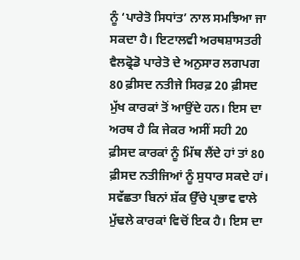ਨੂੰ ‘ਪਾਰੇਤੋ ਸਿਧਾਂਤ’ ਨਾਲ ਸਮਝਿਆ ਜਾ ਸਕਦਾ ਹੈ। ਇਟਾਲਵੀ ਅਰਥਸ਼ਾਸਤਰੀ ਵੈਲਫ੍ਰੋਡੋ ਪਾਰੇਤੋ ਦੇ ਅਨੁਸਾਰ ਲਗਪਗ 80 ਫ਼ੀਸਦ ਨਤੀਜੇ ਸਿਰਫ਼ 20 ਫ਼ੀਸਦ ਮੁੱਖ ਕਾਰਕਾਂ ਤੋਂ ਆਉਂਦੇ ਹਨ। ਇਸ ਦਾ ਅਰਥ ਹੈ ਕਿ ਜੇਕਰ ਅਸੀਂ ਸਹੀ 20 ਫ਼ੀਸਦ ਕਾਰਕਾਂ ਨੂੰ ਮਿੱਥ ਲੈਂਦੇ ਹਾਂ ਤਾਂ 80 ਫ਼ੀਸਦ ਨਤੀਜਿਆਂ ਨੂੰ ਸੁਧਾਰ ਸਕਦੇ ਹਾਂ। ਸਵੱਛਤਾ ਬਿਨਾਂ ਸ਼ੱਕ ਉੱਚੇ ਪ੍ਰਭਾਵ ਵਾਲੇ ਮੁੱਢਲੇ ਕਾਰਕਾਂ ਵਿਚੋਂ ਇਕ ਹੈ। ਇਸ ਦਾ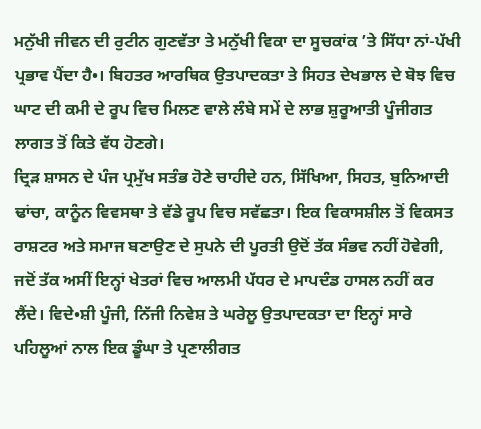ਮਨੁੱਖੀ ਜੀਵਨ ਦੀ ਰੁਟੀਨ ਗੁਣਵੱਤਾ ਤੇ ਮਨੁੱਖੀ ਵਿਕਾ ਦਾ ਸੂਚਕਾਂਕ ’ਤੇ ਸਿੱਧਾ ਨਾਂ-ਪੱਖੀ ਪ੍ਰਭਾਵ ਪੈਂਦਾ ਹੈ•। ਬਿਹਤਰ ਆਰਥਿਕ ਉਤਪਾਦਕਤਾ ਤੇ ਸਿਹਤ ਦੇਖਭਾਲ ਦੇ ਬੋਝ ਵਿਚ ਘਾਟ ਦੀ ਕਮੀ ਦੇ ਰੂਪ ਵਿਚ ਮਿਲਣ ਵਾਲੇ ਲੰਬੇ ਸਮੇਂ ਦੇ ਲਾਭ ਸ਼ੁਰੂਆਤੀ ਪੂੰਜੀਗਤ ਲਾਗਤ ਤੋਂ ਕਿਤੇ ਵੱਧ ਹੋਣਗੇ।
ਦ੍ਰਿੜ ਸ਼ਾਸਨ ਦੇ ਪੰਜ ਪ੍ਰਮੁੱਖ ਸਤੰਭ ਹੋਣੇ ਚਾਹੀਦੇ ਹਨ, ਸਿੱਖਿਆ, ਸਿਹਤ, ਬੁਨਿਆਦੀ ਢਾਂਚਾ, ਕਾਨੂੰਨ ਵਿਵਸਥਾ ਤੇ ਵੱਡੇ ਰੂਪ ਵਿਚ ਸਵੱਛਤਾ। ਇਕ ਵਿਕਾਸਸ਼ੀਲ ਤੋਂ ਵਿਕਸਤ ਰਾਸ਼ਟਰ ਅਤੇ ਸਮਾਜ ਬਣਾਉਣ ਦੇ ਸੁਪਨੇ ਦੀ ਪੂਰਤੀ ਉਦੋਂ ਤੱਕ ਸੰਭਵ ਨਹੀਂ ਹੋਵੇਗੀ, ਜਦੋਂ ਤੱਕ ਅਸੀਂ ਇਨ੍ਹਾਂ ਖੇਤਰਾਂ ਵਿਚ ਆਲਮੀ ਪੱਧਰ ਦੇ ਮਾਪਦੰਡ ਹਾਸਲ ਨਹੀਂ ਕਰ ਲੈਂਦੇ। ਵਿਦੇ•ਸ਼ੀ ਪੂੰਜੀ, ਨਿੱਜੀ ਨਿਵੇਸ਼ ਤੇ ਘਰੇਲੂ ਉਤਪਾਦਕਤਾ ਦਾ ਇਨ੍ਹਾਂ ਸਾਰੇ ਪਹਿਲੂਆਂ ਨਾਲ ਇਕ ਡੂੰਘਾ ਤੇ ਪ੍ਰਣਾਲੀਗਤ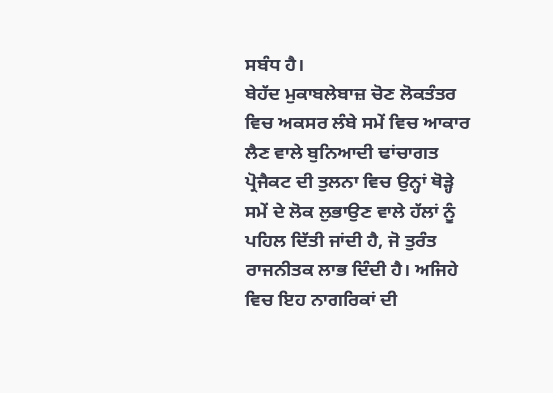ਸਬੰਧ ਹੈ।
ਬੇਹੱਦ ਮੁਕਾਬਲੇਬਾਜ਼ ਚੋਣ ਲੋਕਤੰਤਰ ਵਿਚ ਅਕਸਰ ਲੰਬੇ ਸਮੇਂ ਵਿਚ ਆਕਾਰ ਲੈਣ ਵਾਲੇ ਬੁਨਿਆਦੀ ਢਾਂਚਾਗਤ ਪ੍ਰੋਜੈਕਟ ਦੀ ਤੁਲਨਾ ਵਿਚ ਉਨ੍ਹਾਂ ਥੋੜ੍ਹੇ ਸਮੇਂ ਦੇ ਲੋਕ ਲੁਭਾਉਣ ਵਾਲੇ ਹੱਲਾਂ ਨੂੰ ਪਹਿਲ ਦਿੱਤੀ ਜਾਂਦੀ ਹੈ, ਜੋ ਤੁਰੰਤ ਰਾਜਨੀਤਕ ਲਾਭ ਦਿੰਦੀ ਹੈ। ਅਜਿਹੇ ਵਿਚ ਇਹ ਨਾਗਰਿਕਾਂ ਦੀ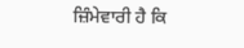ਜ਼ਿੰਮੇਵਾਰੀ ਹੈ ਕਿ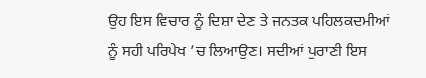ਉਹ ਇਸ ਵਿਚਾਰ ਨੂੰ ਦਿਸ਼ਾ ਦੇਣ ਤੇ ਜਨਤਕ ਪਹਿਲਕਦਮੀਆਂ ਨੂੰ ਸਹੀ ਪਰਿਪੇਖ ’ਚ ਲਿਆਉਣ। ਸਦੀਆਂ ਪੁਰਾਣੀ ਇਸ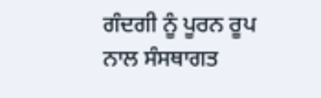ਗੰਦਗੀ ਨੂੰ ਪੂਰਨ ਰੂਪ ਨਾਲ ਸੰਸਥਾਗਤ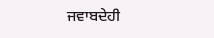ਜਵਾਬਦੇਹੀ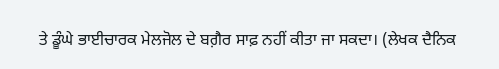ਤੇ ਡੂੰਘੇ ਭਾਈਚਾਰਕ ਮੇਲਜੋਲ ਦੇ ਬਗ਼ੈਰ ਸਾਫ਼ ਨਹੀਂ ਕੀਤਾ ਜਾ ਸਕਦਾ। (ਲੇਖਕ ਦੈਨਿਕ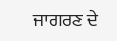ਜਾਗਰਣ ਦੇ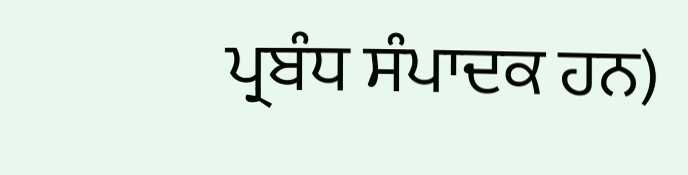ਪ੍ਰਬੰਧ ਸੰਪਾਦਕ ਹਨ)